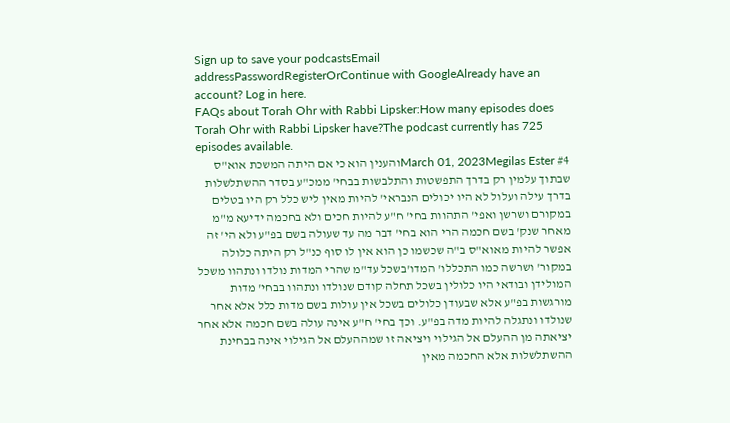Sign up to save your podcastsEmail addressPasswordRegisterOrContinue with GoogleAlready have an account? Log in here.
FAQs about Torah Ohr with Rabbi Lipsker:How many episodes does Torah Ohr with Rabbi Lipsker have?The podcast currently has 725 episodes available.
March 01, 2023Megilas Ester #4והענין הוא כי אם היתה המשכת אוא"ס שבתוך עלמין רק בדרך התפשטות והתלבשות בבחי' ממכ"ע בסדר ההשתלשלות בדרך עילה ועלול לא היו יכולים הנבראי' להיות מאין ליש כלל רק היו בטלים במקורם ושרשן ואפי' התהוות בחי' ח"ע להיות חכים ולא בחכמה ידיעא מ"מ מאחר שנק' בשם חכמה הרי הוא בחי' דבר מה עד שעולה בשם בפ"ע ולא הי' זה אפשר להיות מאוא"ס ב"ה שכשמו כן הוא אין לו סוף כנ"ל רק היתה כלולה במקור' ושרשה כמו התכללו' המדו'בשכל עד"מ שהרי המדות נולדו ונתהוו משכל המולידן ובודאי היו כלולין בשכל תחלה קודם שנולדו ונתהוו בבחי' מדות מורגשות בפ"ע אלא שבעודן כלולים בשכל אין עולות בשם מדות כלל אלא אחר שנולדו ונתגלה להיות מדה בפ"ע. וכך בחי' ח"ע אינה עולה בשם חכמה אלא אחר יציאתה מן ההעלם אל הגילוי ויציאה זו שמההעלם אל הגילוי אינה בבחינת ההשתלשלות אלא החכמה מאין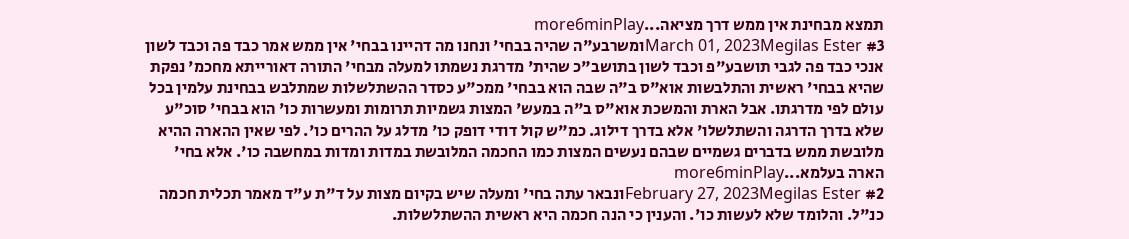תמצא מבחינת אין ממש דרך מציאה...more6minPlay
March 01, 2023Megilas Ester #3ומשרבע"ה שהיה בבחי' ונחנו מה דהיינו בבחי' אין ממש אמר כבד פה וכבד לשון אנכי כבד פה לגבי תושבע"פ וכבד לשון בתושב"כ שהית' מדרגת נשמתו למעלה מבחי' התורה דאורייתא מחכמ' נפקת שהיא בבחי' ראשית והתלבשות אוא"ס ב"ה שבה הוא בבחי' ממכ"ע כסדר ההשתלשלות שמתלבש בבחינת עלמין בכל עולם לפי מדרגתו. אבל הארת והמשכת אוא"ס ב"ה במעש' המצות גשמיות תרומות ומעשרות כו' הוא בבחי' סוכ"ע שלא בדרך הדרגה והשתלשלו' אלא בדרך דילוג. כמ"ש קול דודי דופק כו' מדלג על ההרים כו'. לפי שאין ההארה ההיא מלובשת ממש בדברים גשמיים שבהם נעשים המצות כמו החכמה המלובשת במדות ומדות במחשבה כו'. אלא בחי' הארה בעלמא...more6minPlay
February 27, 2023Megilas Ester #2ונבאר עתה בחי' ומעלה שיש בקיום מצות על ד"ת ע"ד מאמר תכלית חכמה כנ"ל. והלומד שלא לעשות כו'. והענין כי הנה חכמה היא ראשית ההשתלשלות.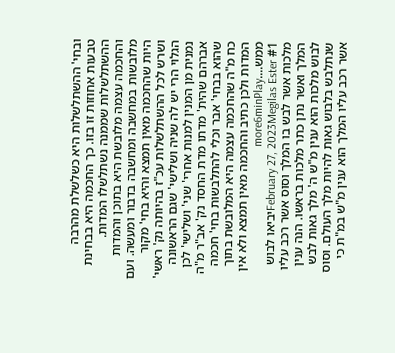ובחי' ההשתלשלות היא כשלשלת מהרבה טבעות אחוזות זו בזו. כך החכמה היא בבחינת ההשתלשלות שממנה נשתלשלו המדות. והחכמה עצמה מלובשת היא בתוכן והמדות מלובשות במחשבה ומחשבה בדבור ומעשה. ועם היות שהחכמה מאין תמצא והיא בחי' מקור ושרש לכל ההשתלשלות עכ"ז בהיותה נק' ראשי' הגלוי הרי יש לה שניה ושלישי' שגם הראשונה נמנית מן המנין למנות אחרי' שני' ושלישי' לכן אברהם שהית' מדתו מדת החסד נק' אב"ר מ"ה שהוא בבחי' אבר וכלי להתלבשות בחי' חכמה כח מ"ה שהחכמה עצמה היא המלובשת בתוך המדות ולכן כתיב והחכמה מאין תמצא ולא אין ממש....more6minPlay
February 27, 2023Megilas Ester #1יביאו לבוש מלכות אשר לבש בו המלך וסוס אשר רכב עליו המלך ואשר נתן כתר מלכות בראשו. הנה ענין לבוש מלכות הוא ענין מ"ש ה' מלך גאות לבש שנתלבש בלבוש גאות להיות מלך העולם. וסוס אשר רכב עליו המלך הוא ענין מ"ש במ"ת כי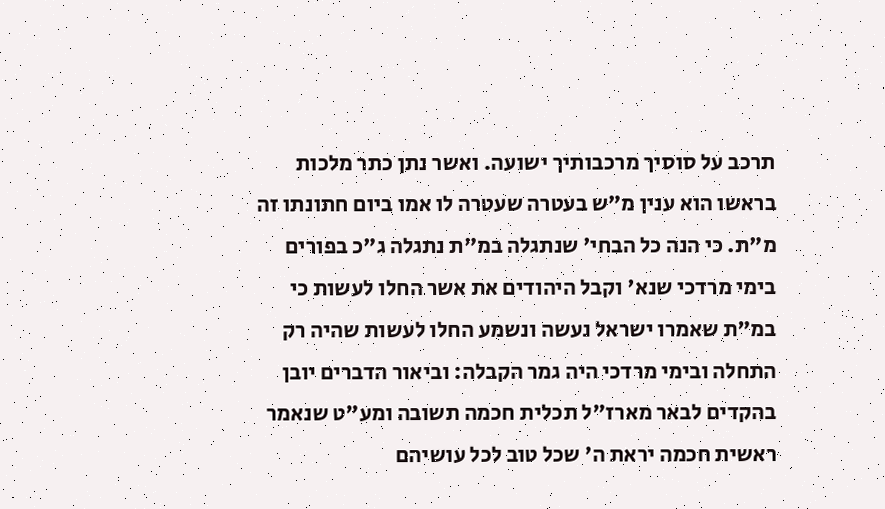תרכב על סוסיך מרכבותיך ישועה. ואשר נתן כתר מלכות בראשו הוא ענין מ"ש בעטרה שעטרה לו אמו ביום חתונתו זה מ"ת. כי הנה כל הבחי' שנתגלה במ"ת נתגלה ג"כ בפורים בימי מרדכי שנא' וקבל היהודים את אשר החלו לעשות כי במ"ת שאמרו ישראל נעשה ונשמע החלו לעשות שהיה רק התחלה ובימי מרדכי היה גמר הקבלה: וביאור הדברים יובן בהקדים לבאר מארז"ל תכלית חכמה תשובה ומע"ט שנאמר ראשית חכמה יראת ה' שכל טוב לכל עושיהם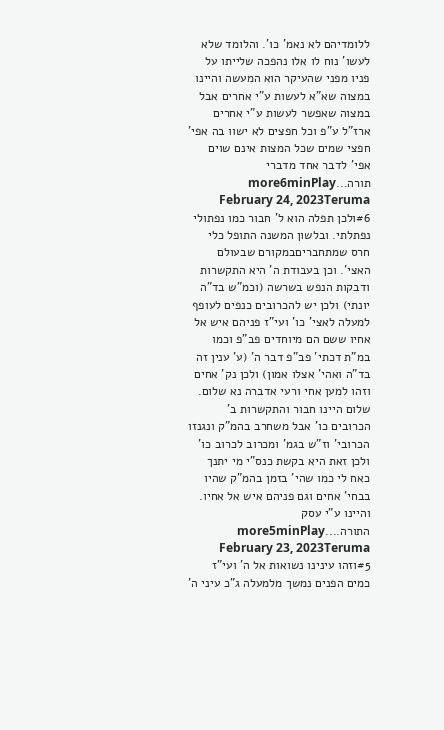ללומדיהם לא נאמ' כו'. והלומד שלא לעשו' נוח לו אלו נהפכה שלייתו על פניו מפני שהעיקר הוא המעשה והיינו במצוה שא"א לעשות ע"י אחרים אבל במצוה שאפשר לעשות ע"י אחרים ארז"ל ע"פ וכל חפצים לא ישוו בה אפי' חפצי שמים שכל המצות אינם שוים אפי' לדבר אחד מדברי תורה...more6minPlay
February 24, 2023Teruma #6ולכן תפלה הוא ל' חבור כמו נפתולי נפתלתי. ובלשון המשנה התופל כלי חרס שמתחבריםבמקורם שבעולם האצי'. וכן בעבודת ה' היא התקשרות ודבקות הנפש בשרשה (וכמ"ש בד"ה יונתי) ולכן יש להכרובים כנפים לעופף למעלה לאצי' כו' ועי"ז פניהם איש אל אחיו ששם הם מיוחדים פב"פ וכמו במ"ת דכתי' פב"פ דבר ה' (ע' ענין זה בד"ה ואהי' אצלו אמון) ולכן נק' אחים וזהו למען אחי ורעי אדברה נא שלום. שלום היינו חבור והתקשרות ב' הכרובים כו' אבל משחרב בהמ"ק ונגנזו הכרובי' וז"ש בגמ' ומכרוב לכרוב כו' ולכן זאת היא בקשת כנס"י מי יתנך כאח לי כמו שהי' בזמן בהמ"ק שהיו בבחי' אחים וגם פניהם איש אל אחיו. והיינו ע"י עסק התורה....more5minPlay
February 23, 2023Teruma #5וזהו עינינו נשואות אל ה' ועי"ז כמים הפנים נמשך מלמעלה ג"כ עיני ה'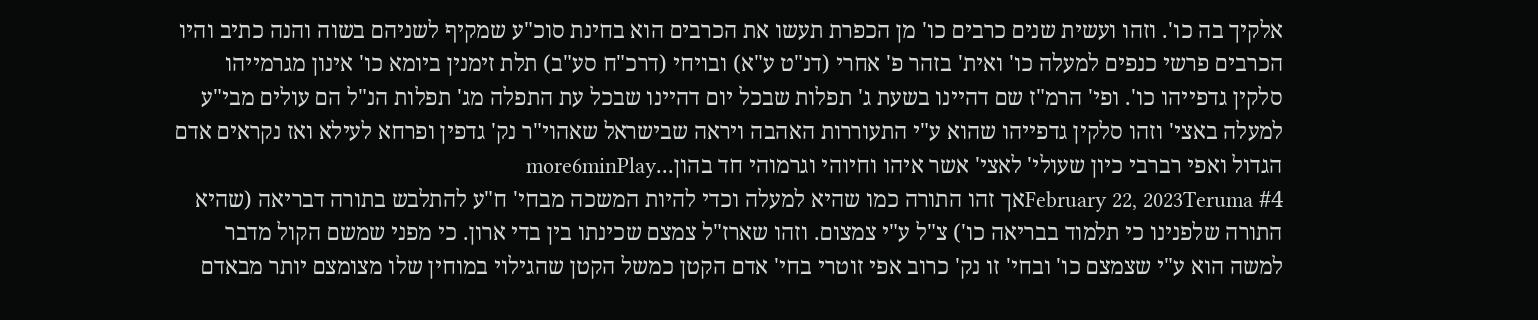אלקיך בה כו'. וזהו ועשית שנים כרבים כו' מן הכפרת תעשו את הכרבים הוא בחינת סוכ"ע שמקיף לשניהם בשוה והנה כתיב והיו הכרבים פרשי כנפים למעלה כו' ואית' בזהר פ' אחרי (דנ"ט ע"א) ובויחי (דרכ"ח סע"ב) תלת זימנין ביומא כו' אינון מגרמייהו סלקין גדפייהו כו'. ופי' הרמ"ז שם דהיינו בשעת ג' תפלות שבכל יום דהיינו שבכל עת התפלה מג' תפלות הנ"ל הם עולים מבי"ע למעלה באצי' וזהו סלקין גדפייהו שהוא ע"י התעוררות האהבה ויראה שבישראל שאהוי"ר נק' גדפין ופרחא לעילא ואז נקראים אדם הגדול ואפי רברבי כיון שעולי' לאצי' אשר איהו וחיוהי וגרמוהי חד בהון...more6minPlay
February 22, 2023Teruma #4אך זהו התורה כמו שהיא למעלה וכדי להיות המשכה מבחי' ח"ע להתלבש בתורה דבריאה (שהיא התורה שלפנינו כי תלמוד בבריאה כו') צ"ל ע"י צמצום. וזהו שארז"ל צמצם שכינתו בין בדי ארון. כי מפני שמשם הקול מדבר למשה הוא ע"י שצמצם כו' ובחי' זו נק' כרוב אפי זוטרי בחי' אדם הקטן כמשל הקטן שהגילוי במוחין שלו מצומצם יותר מבאדם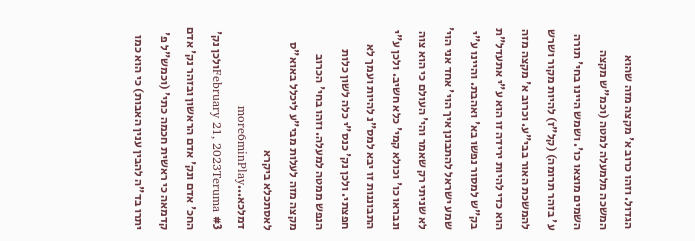הגדול. וזהו כרוב א' מקצה מזה שהוא המשכה מלמעלה למטה (וכמ"ש מקצה השמים מוצאו כו'. ושמש היינו בחי' תורה ע' בזהר תרומה) (קל"ז) להיות מקור ושרש להמשכת האור בבי"ע. וכרוב א' מקצה מזה הוא כדי להיות ירידה זו הוא ע"י אתעדל"ת בק"ש למסור נפשו בא' ואהבת. והיינו ע"י שמע ישראל להתבונן איך הוי' אחד אני הוי' לא שניתי רק שאמר והי' העולם כי הוא צוה ונבראו כו' וכולא קמי' כלא חשיב. ולכן ע"י התבוננות זו יבא למס"נ להיות ועמך לא חפצתי. ולכן נק' כנס"י כלה לשון כלות הנפש ממטה למעלה. וזהו בחי' הכרוב מקצה מזה לעלות מבי"ע ליכלל באוא"ס לאסתכלא ביקרא דמלכא...more6minPlay
February 21, 2023Teruma #3ולכן נק' החכ' אדם ונק' אדם הראשון ובזהר נק' אדם קדמאה כי ראשית חכמה כתי' (וכמש"ל פ' יתרו בד"ה להבין ענין האבות) כי הוא כמו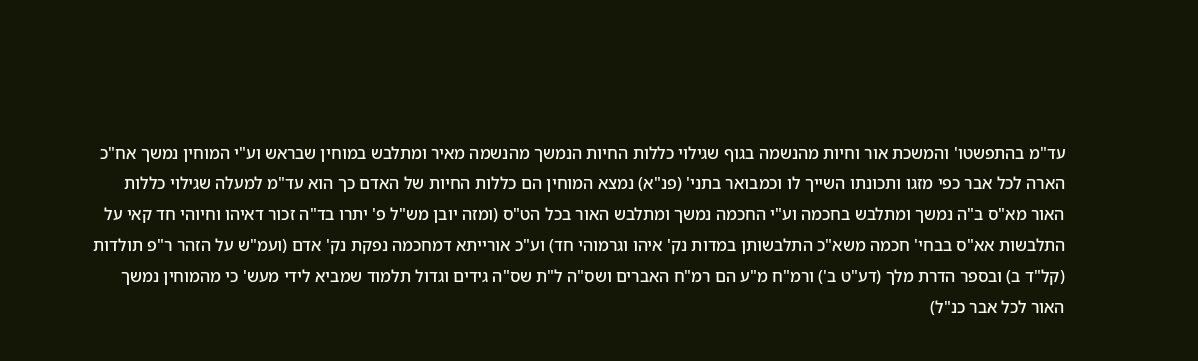עד"מ בהתפשטו' והמשכת אור וחיות מהנשמה בגוף שגילוי כללות החיות הנמשך מהנשמה מאיר ומתלבש במוחין שבראש וע"י המוחין נמשך אח"כ הארה לכל אבר כפי מזגו ותכונתו השייך לו וכמבואר בתני' (פנ"א) נמצא המוחין הם כללות החיות של האדם כך הוא עד"מ למעלה שגילוי כללות האור מא"ס ב"ה נמשך ומתלבש בחכמה וע"י החכמה נמשך ומתלבש האור בכל הט"ס (ומזה יובן מש"ל פ' יתרו בד"ה זכור דאיהו וחיוהי חד קאי על התלבשות אא"ס בבחי' חכמה משא"כ התלבשותן במדות נק' איהו וגרמוהי חד) וע"כ אורייתא דמחכמה נפקת נק' אדם (ועמ"ש על הזהר ר"פ תולדות (קל"ד ב) ובספר הדרת מלך (דע"ט ב') ורמ"ח מ"ע הם רמ"ח האברים ושס"ה ל"ת שס"ה גידים וגדול תלמוד שמביא לידי מעש' כי מהמוחין נמשך האור לכל אבר כנ"ל)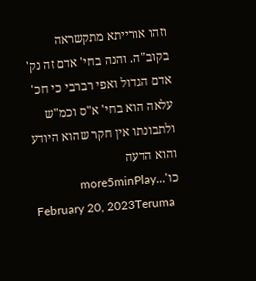וזהו אורייתא מתקשראה בקוב"ה. והנה בחי' אדם זה נק' אדם הגדול ואפי רברבי כי חכ' עלאה הוא בחי' א"ס וכמ"ש ולתבונתו אין חקר שהוא היודע והוא הדעה כו'...more5minPlay
February 20, 2023Teruma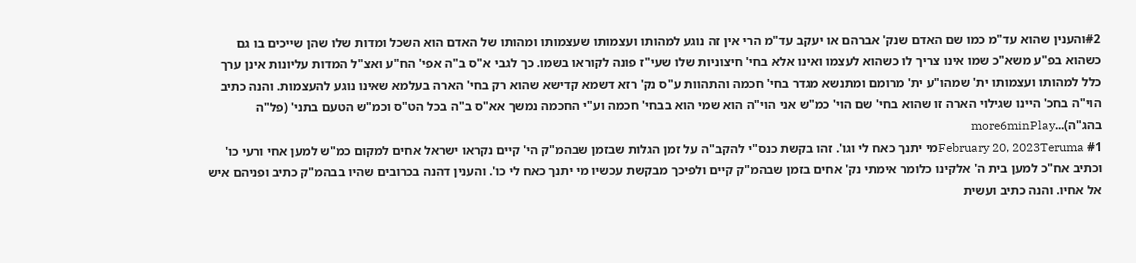#2והענין שהוא עד"מ כמו שם האדם שנק' אברהם או יעקב עד"מ הרי אין זה נוגע למהותו ועצמותו שעצמותו ומהותו של האדם הוא השכל ומדות שלו שהן שייכים בו גם כשהוא בפ"ע משא"כ שמו אינו צריך לו כשהוא לעצמו ואינו אלא בחי' חיצוניות שלו שעי"ז פונה לקוראו בשמו. כך לגבי א"ס ב"ה אפי' הח"ע ואצ"ל המדות עליונות אינן ערך כלל למהותו ועצמותו ית' שמהו"ע ית' מרומם ומתנשא מגדר בחי' חכמה והתהוות ע"ס נק' רזא דשמא קדישא שהוא רק בחי' הארה בעלמא שאינו נוגע להעצמות. והנה כתיב הוי"ה בחכ' היינו שגילוי הארה זו שהוא בחי' שם הוי' כמ"ש אני הוי"ה הוא שמי הוא בבחי' חכמה וע"י החכמה נמשך אא"ס ב"ה בכל הט"ס וכמ"ש הטעם בתני' (פל"ה בהג"ה)...more6minPlay
February 20, 2023Teruma #1מי יתנך כאח לי וגו'. זהו בקשת כנס"י להקב"ה על זמן הגלות שבזמן שבהמ"ק הי' קיים נקראו ישראל אחים למקום כמ"ש למען אחי ורעי כו' וכתיב אח"כ למען בית ה' אלקינו כלומר אימתי נק' אחים בזמן שבהמ"ק קיים ולפיכך מבקשת עכשיו מי יתנך כאח לי כו'. והענין דהנה בכרובים שהיו בבהמ"ק כתיב ופניהם איש אל אחיו. והנה כתיב ועשית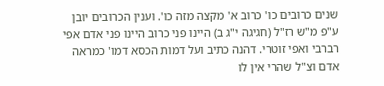שנים כרובים כו' כרוב א' מקצה מזה כו'. וענין הכרובים יובן ע"פ מ"ש רז"ל (חגיגה י"ג ב) היינו פני כרוב היינו פני אדם אפי רברבי ואפי זוטרי. דהנה כתיב ועל דמות הכסא דמו' כמראה אדם וצ"ל שהרי אין לו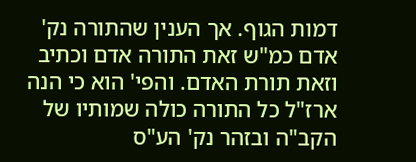דמות הגוף. אך הענין שהתורה נק' אדם כמ"ש זאת התורה אדם וכתיב וזאת תורת האדם. והפי' הוא כי הנה ארז"ל כל התורה כולה שמותיו של הקב"ה ובזהר נק' הע"ס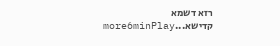רזא דשמא קדישא...more6minPlay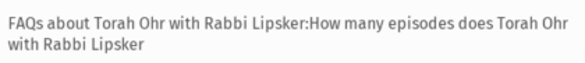FAQs about Torah Ohr with Rabbi Lipsker:How many episodes does Torah Ohr with Rabbi Lipsker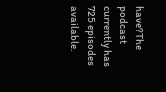have?The podcast currently has 725 episodes available.